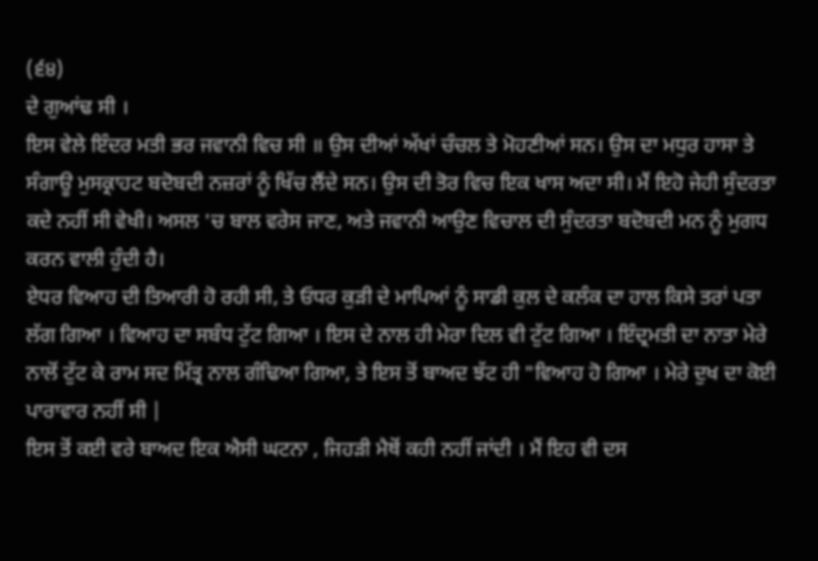(੬੪)
ਦੇ ਗੁਆਂਢ ਸੀ ।
ਇਸ ਵੇਲੇ ਇੰਦਰ ਮਤੀ ਭਰ ਜਵਾਨੀ ਵਿਚ ਸੀ ॥ ਉਸ ਦੀਆਂ ਅੱਖਾਂ ਚੰਚਲ ਤੇ ਮੋਹਣੀਆਂ ਸਨ। ਉਸ ਦਾ ਮਧੁਰ ਹਾਸਾ ਤੇ ਸੰਗਾਊ ਮੁਸਕ੍ਰਾਹਟ ਬਦੋਬਦੀ ਨਜ਼ਰਾਂ ਨੂੰ ਖਿੱਚ ਲੈਂਦੇ ਸਨ। ਉਸ ਦੀ ਤੋਰ ਵਿਚ ਇਕ ਖਾਸ ਅਦਾ ਸੀ। ਮੈਂ ਇਹੋ ਜੇਹੀ ਸੁੰਦਰਤਾ ਕਦੇ ਨਹੀਂ ਸੀ ਵੇਖੀ। ਅਸਲ 'ਚ ਬਾਲ ਵਰੇਸ ਜਾਣ, ਅਤੇ ਜਵਾਨੀ ਆਉਣ ਵਿਚਾਲ ਦੀ ਸੁੰਦਰਤਾ ਬਦੋਬਦੀ ਮਨ ਨੂੰ ਮੁਗਧ ਕਰਨ ਵਾਲੀ ਹੁੰਦੀ ਹੈ।
ਏਧਰ ਵਿਆਹ ਦੀ ਤਿਆਰੀ ਹੋ ਰਹੀ ਸੀ, ਤੇ ਓਧਰ ਕੁੜੀ ਦੇ ਮਾਪਿਆਂ ਨੂੰ ਸਾਡੀ ਕੁਲ ਦੇ ਕਲੰਕ ਦਾ ਹਾਲ ਕਿਸੇ ਤਰਾਂ ਪਤਾ ਲੱਗ ਗਿਆ । ਵਿਆਹ ਦਾ ਸਬੰਧ ਟੁੱਟ ਗਿਆ । ਇਸ ਦੇ ਨਾਲ ਹੀ ਮੇਰਾ ਦਿਲ ਵੀ ਟੁੱਟ ਗਿਆ । ਇੰਦ੍ਰਮਤੀ ਦਾ ਨਾਤਾ ਮੇਰੇ ਨਾਲੋਂ ਟੁੱਟ ਕੇ ਰਾਮ ਸਦ ਮਿੱਤ੍ਰ ਨਾਲ ਗੰਢਿਆ ਗਿਆ, ਤੇ ਇਸ ਤੋਂ ਬਾਅਦ ਝੱਟ ਹੀ "ਵਿਆਹ ਹੋ ਗਿਆ । ਮੇਰੇ ਦੁਖ ਦਾ ਕੋਈ ਪਾਰਾਵਾਰ ਨਹੀਂ ਸੀ |
ਇਸ ਤੋਂ ਕਈ ਵਰੇ ਬਾਅਦ ਇਕ ਐਸੀ ਘਟਨਾ , ਜਿਹੜੀ ਮੈਥੋਂ ਕਹੀ ਨਹੀਂ ਜਾਂਦੀ । ਮੈਂ ਇਹ ਵੀ ਦਸ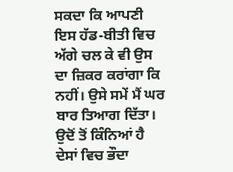ਸਕਦਾ ਕਿ ਆਪਣੀ ਇਸ ਹੱਡ-ਬੀਤੀ ਵਿਚ ਅੱਗੇ ਚਲ ਕੇ ਵੀ ਉਸ ਦਾ ਜ਼ਿਕਰ ਕਰਾਂਗਾ ਕਿ ਨਹੀਂ। ਉਸੇ ਸਮੇਂ ਮੈਂ ਘਰ ਬਾਰ ਤਿਆਗ ਦਿੱਤਾ। ਉਦੋਂ ਤੋਂ ਕਿੰਨਿਆਂ ਹੈ ਦੇਸਾਂ ਵਿਚ ਭੌਦਾ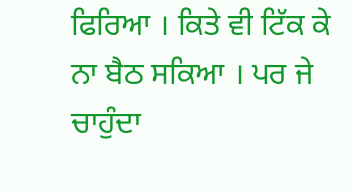ਫਿਰਿਆ । ਕਿਤੇ ਵੀ ਟਿੱਕ ਕੇ ਨਾ ਬੈਠ ਸਕਿਆ । ਪਰ ਜੇ ਚਾਹੁੰਦਾ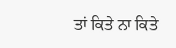ਤਾਂ ਕਿਤੇ ਨਾ ਕਿਤੇ